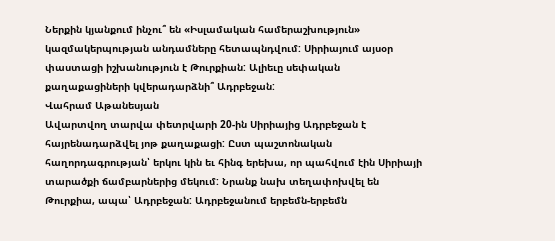Ներքին կյանքում ինչու՞ են «Իսլամական համերաշխություն» կազմակերպության անդամները հետապնդվում: Սիրիայում այսօր փաստացի իշխանություն է Թուրքիան: Ալիեւը սեփական քաղաքացիների կվերադարձնի՞ Ադրբեջան:
Վահրամ Աթանեսյան
Ավարտվող տարվա փետրվարի 20-ին Սիրիայից Ադրբեջան է հայրենադարձվել յոթ քաղաքացի: Ըստ պաշտոնական հաղորդագրության՝ երկու կին եւ հինգ երեխա, որ պահվում էին Սիրիայի տարածքի ճամբարներից մեկում: Նրանք նախ տեղափոխվել են Թուրքիա, ապա՝ Ադրբեջան: Ադրբեջանում երբեմն-երբեմն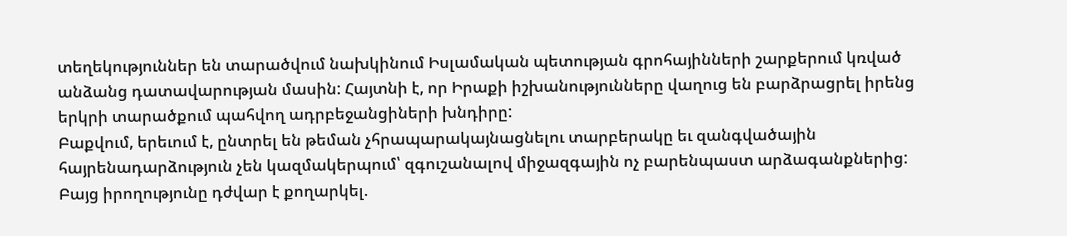տեղեկություններ են տարածվում նախկինում Իսլամական պետության գրոհայինների շարքերում կռված անձանց դատավարության մասին: Հայտնի է, որ Իրաքի իշխանությունները վաղուց են բարձրացրել իրենց երկրի տարածքում պահվող ադրբեջանցիների խնդիրը:
Բաքվում, երեւում է, ընտրել են թեման չհրապարակայնացնելու տարբերակը եւ զանգվածային հայրենադարձություն չեն կազմակերպում՝ զգուշանալով միջազգային ոչ բարենպաստ արձագանքներից: Բայց իրողությունը դժվար է քողարկել.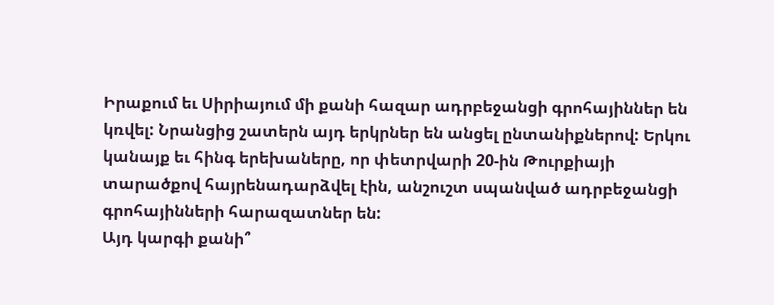Իրաքում եւ Սիրիայում մի քանի հազար ադրբեջանցի գրոհայիններ են կռվել: Նրանցից շատերն այդ երկրներ են անցել ընտանիքներով: Երկու կանայք եւ հինգ երեխաները, որ փետրվարի 20-ին Թուրքիայի տարածքով հայրենադարձվել էին, անշուշտ սպանված ադրբեջանցի գրոհայինների հարազատներ են:
Այդ կարգի քանի՞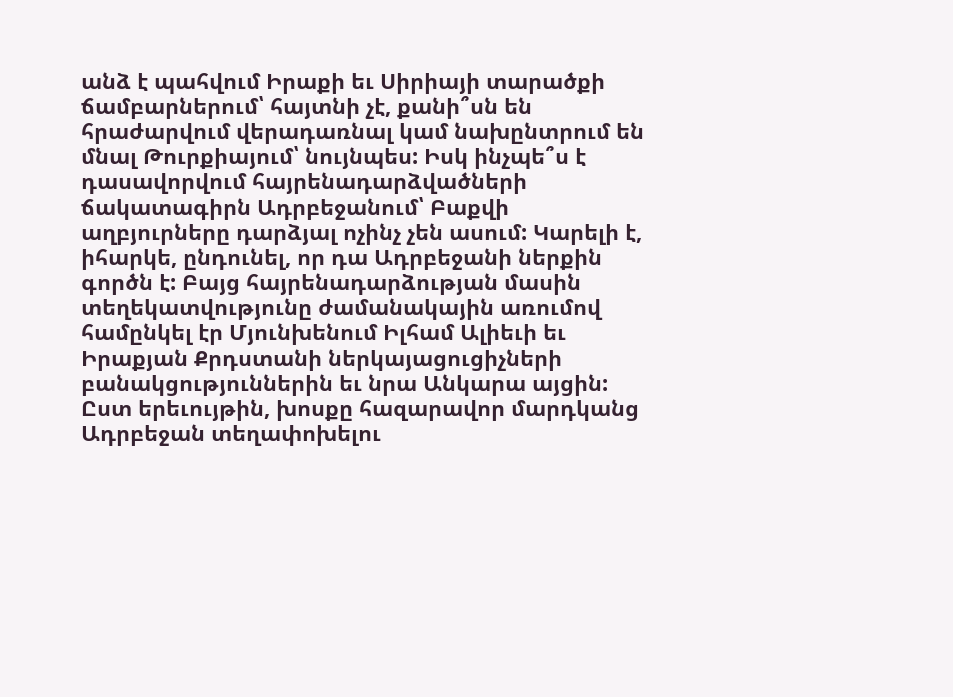անձ է պահվում Իրաքի եւ Սիրիայի տարածքի ճամբարներում՝ հայտնի չէ, քանի՞սն են հրաժարվում վերադառնալ կամ նախընտրում են մնալ Թուրքիայում՝ նույնպես: Իսկ ինչպե՞ս է դասավորվում հայրենադարձվածների ճակատագիրն Ադրբեջանում՝ Բաքվի աղբյուրները դարձյալ ոչինչ չեն ասում: Կարելի է, իհարկե, ընդունել, որ դա Ադրբեջանի ներքին գործն է: Բայց հայրենադարձության մասին տեղեկատվությունը ժամանակային առումով համընկել էր Մյունխենում Իլհամ Ալիեւի եւ Իրաքյան Քրդստանի ներկայացուցիչների բանակցություններին եւ նրա Անկարա այցին:
Ըստ երեւույթին, խոսքը հազարավոր մարդկանց Ադրբեջան տեղափոխելու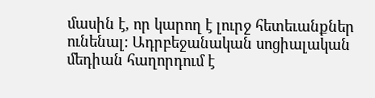մասին է, որ կարող է լուրջ հետեւանքներ ունենալ: Ադրբեջանական սոցիալական մեդիան հաղորդում է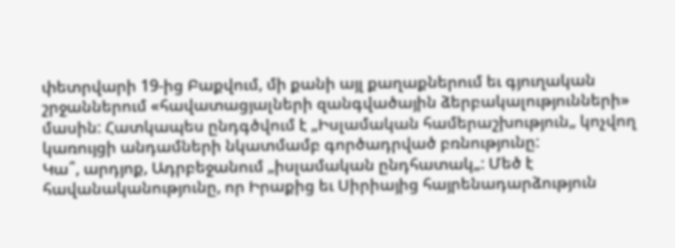փետրվարի 19-ից Բաքվում, մի քանի այլ քաղաքներում եւ գյուղական շրջաններում «հավատացյալների զանգվածային ձերբակալությունների» մասին: Հատկապես ընդգծվում է „Իսլամական համերաշխություն„ կոչվող կառույցի անդամների նկատմամբ գործադրված բռնությունը:
Կա՞, արդյոք, Ադրբեջանում „իսլամական ընդհատակ„: Մեծ է հավանականությունը, որ Իրաքից եւ Սիրիայից հայրենադարձություն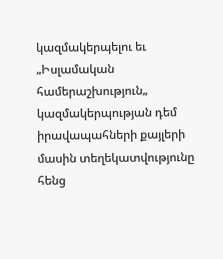կազմակերպելու եւ „Իսլամական համերաշխություն„ կազմակերպության դեմ իրավապահների քայլերի մասին տեղեկատվությունը հենց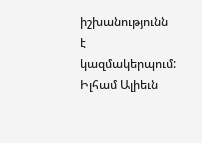իշխանությունն է կազմակերպում: Իլհամ Ալիեւն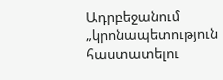Ադրբեջանում „կրոնապետություն հաստատելու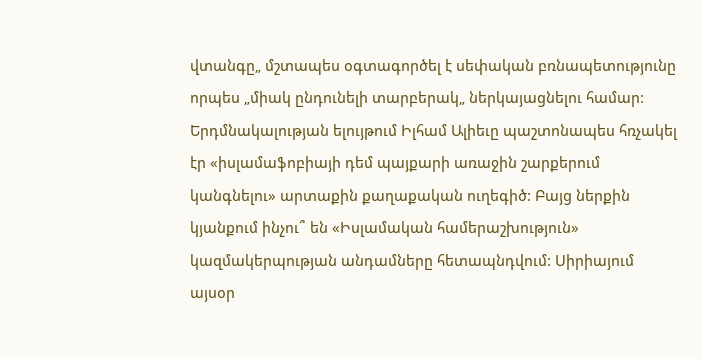վտանգը„ մշտապես օգտագործել է սեփական բռնապետությունը որպես „միակ ընդունելի տարբերակ„ ներկայացնելու համար:
Երդմնակալության ելույթում Իլհամ Ալիեւը պաշտոնապես հռչակել էր «իսլամաֆոբիայի դեմ պայքարի առաջին շարքերում կանգնելու» արտաքին քաղաքական ուղեգիծ: Բայց ներքին կյանքում ինչու՞ են «Իսլամական համերաշխություն» կազմակերպության անդամները հետապնդվում: Սիրիայում այսօր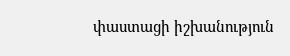փաստացի իշխանություն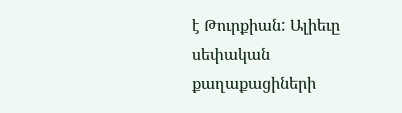է Թուրքիան: Ալիեւը սեփական քաղաքացիների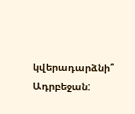կվերադարձնի՞ Ադրբեջան: